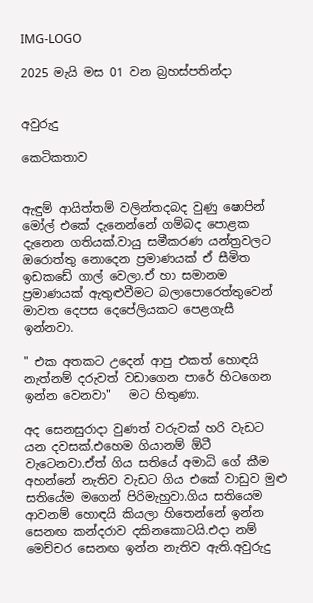IMG-LOGO

2025 මැයි මස 01 වන බ්‍රහස්පතින්දා


අවුරුදු

කෙටිකතාව


ඇඳුම් ආයිත්තම් වලින්තදබද වුණු ෂොපින් මෝල් එකේ දැනෙන්නේ ගම්බද පොළක දැනෙන ගතියක්.වායු සමීකරණ යන්ත්‍රවලට ඔරොත්තු නොදෙන ප්‍රමාණයක් ඒ සීමිත ඉඩකඩේ ගාල් වෙලා.ඒ හා සමානම ප්‍රමාණයක් ඇතුළුවීමට බලාපොරෙත්තුවෙන් මාවත දෙපස දෙපේලියකට පෙළගැසී ඉන්නවා.

" එක අතකට උදෙන් ආපු එකත් හොඳයි
නැත්නම් දරුවත් වඩාගෙන පාරේ හිටගෙන ඉන්න වෙනවා"   මට හිතුණා.

අද සෙනසුරාදා වුණත් වරුවක් හරි වැඩට යන දවසක්.එහෙම ගියානම් ඕටී වැටෙනවා.ඒත් ගිය සතියේ අමාධි ගේ කීම අහන්නේ නැතිව වැඩට ගිය එකේ වාඩුව මුළු සතියේම මගෙන් පිරිමැහුවා.ගිය සතියෙම ආවනම් හොඳයි කියලා හිතෙන්නේ ඉන්න සෙනඟ කන්දරාව දකිනකොටයි.එදා නම් මෙච්චර සෙනඟ ඉන්න නැතිව ඇති.අවුරුදු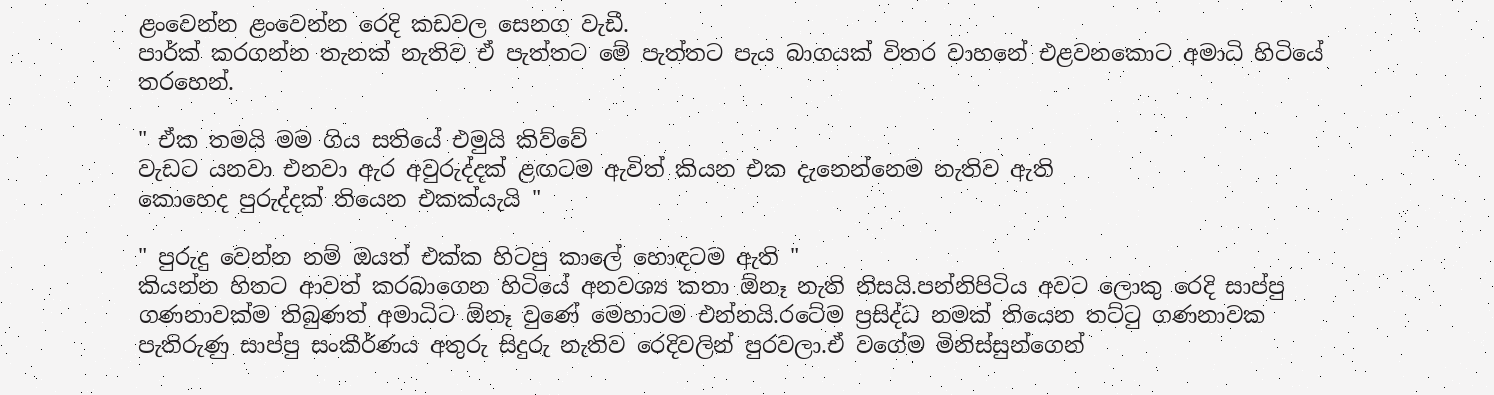ළංවෙන්න ළංවෙන්න රෙදි කඩවල සෙනග වැඩී.
පාර්ක් කරගන්න තැනක් නැතිව ඒ පැත්තට මේ පැත්තට පැය බාගයක් විතර වාහනේ එළවනකොට අමාධි හිටියේ තරහෙන්.

" ඒක තමයි මම ගිය සතියේ එමුයි කිව්වේ
වැඩට යනවා එනවා ඇර අවුරුද්දක් ළඟටම ඇවිත් කියන එක දැනෙන්නෙම නැතිව ඇති
කොහෙද පුරුද්දක් තියෙන එකක්යැයි "

" පුරුදු වෙන්න නම් ඔයත් එක්ක හිටපු කාලේ හොඳටම ඇති "
කියන්න හිතට ආවත් කරබාගෙන හිටියේ අනවශ්‍ය කතා ඕනෑ නැති නිසයි.පන්නිපිටිය අවට ලොකු රෙදි සාප්පු ගණනාවක්ම තිබුණත් අමාධිට ඕනෑ වුණේ මෙහාටම එන්නයි.රටේම ප්‍රසිද්ධ නමක් තියෙන තට්ටු ගණනාවක පැතිරුණු සාප්පු සංකීර්ණය අතුරු සිදුරු නැතිව රෙදිවලින් පුරවලා.ඒ වගේම මිනිස්සුන්ගෙන්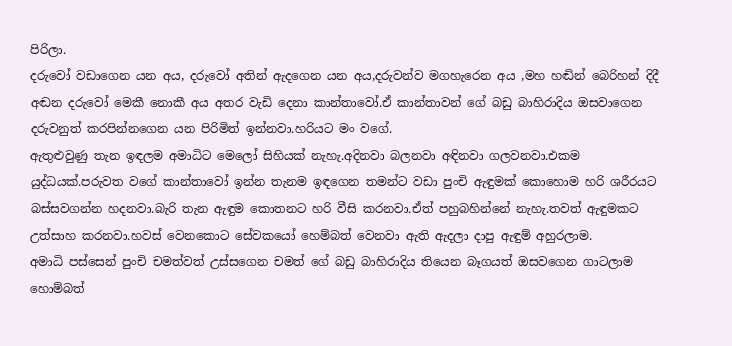පිරිලා.
දරුවෝ වඩාගෙන යන අය, දරුවෝ අතින් ඇදගෙන යන අය,දරුවන්ව මගහැරෙන අය ,මහ හඬින් බෙරිහන් දිදී අඬන දරුවෝ මෙකී නොකී අය අතර වැඩි දෙනා කාන්තාවෝ.ඒ කාන්තාවන් ගේ බඩු බාහිරාදිය ඔසවාගෙන දරුවනුත් කරපින්නගෙන යන පිරිමිත් ඉන්නවා.හරියට මං වගේ.
ඇතුළුවුණු තැන ඉඳලම අමාධිට මෙලෝ සිහියක් නැහැ.අදිනවා බලනවා අඳිනවා ගලවනවා.එකම යුද්ධයක්.පරුවත වගේ කාන්තාවෝ ඉන්න තැනම ඉඳගෙන තමන්ට වඩා පුංචි ඇඳුමක් කොහොම හරි ශරීරයට බස්සවගන්න හදනවා.බැරි තැන ඇඳුම කොතනට හරි වීසි කරනවා.ඒත් පහුබහින්නේ නැහැ.තවත් ඇඳුමකට උත්සාහ කරනවා.හවස් වෙනකොට සේවකයෝ හෙම්බත් වෙනවා ඇති ඇදලා දාපු ඇඳුම් අහුරලාම.
අමාධි පස්සෙන් පුංචි චමත්වත් උස්සගෙන චමත් ගේ බඩු බාහිරාදිය තියෙන බෑගයත් ඔසවගෙන ගාටලාම හොම්බත්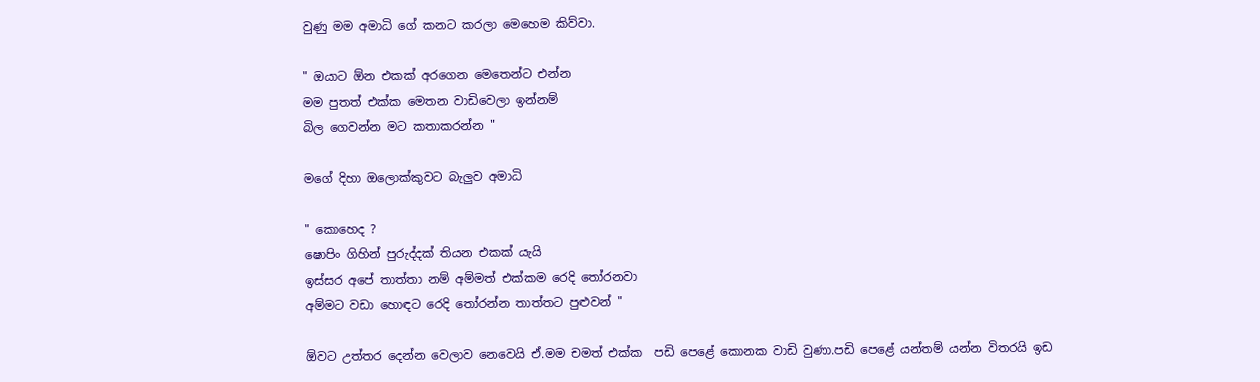වුණු මම අමාධි ගේ කනට කරලා මෙහෙම කිව්වා.

" ඔයාට ඕන එකක් අරගෙන මෙතෙන්ට එන්න
මම පුතත් එක්ක මෙතන වාඩිවෙලා ඉන්නම්
බිල ගෙවන්න මට කතාකරන්න "

මගේ දිහා ඔලොක්කුවට බැලුව අමාධි

" කොහෙද ?
ෂොපිං ගිහින් පුරුද්දක් තියන එකක් යැයි
ඉස්සර අපේ තාත්තා නම් අම්මත් එක්කම රෙදි තෝරනවා
අම්මට වඩා හොඳට රෙදි තෝරන්න තාත්තට පුළුවන් "

ඕවට උත්තර දෙන්න වෙලාව නෙවෙයි ඒ.මම චමත් එක්ක  පඩි පෙළේ කොනක වාඩි වුණා.පඩි පෙළේ යන්තම් යන්න විතරයි ඉඩ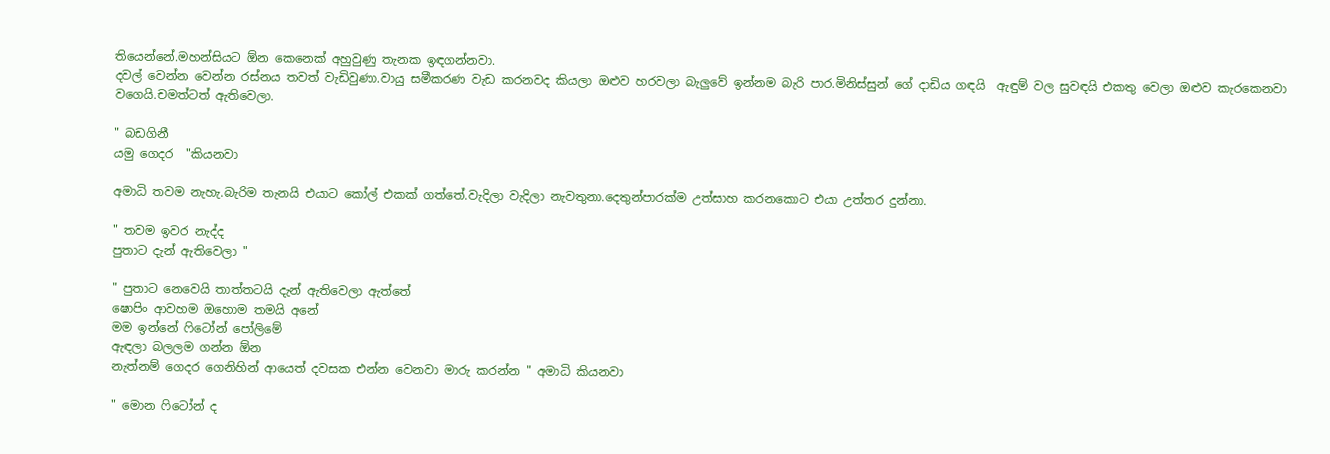තියෙන්නේ.මහන්සියට ඕන කෙනෙක් අහුවුණු තැනක ඉඳගන්නවා.
දවල් වෙන්න වෙන්න රස්නය තවත් වැඩිවුණා.වායු සමීකරණ වැඩ කරනවද කියලා ඔළුව හරවලා බැලුවේ ඉන්නම බැරි පාර.මිනිස්සුන් ගේ දාඩිය ගඳයි  ඇඳුම් වල සුවඳයි එකතු වෙලා ඔළුව කැරකෙනවා වගෙයි.චමත්ටත් ඇතිවෙලා.

" බඩගිනී
යමු ගෙදර  "කියනවා

අමාධි තවම නැහැ.බැරිම තැනයි එයාට කෝල් එකක් ගත්තේ.වැදිලා වැදිලා නැවතුනා.දෙතුන්පාරක්ම උත්සාහ කරනකොට එයා උත්තර දුන්නා.

" තවම ඉවර නැද්ද
පුතාට දැන් ඇතිවෙලා "

" පුතාට නෙවෙයි තාත්තටයි දැන් ඇතිවෙලා ඇත්තේ
ෂොපිං ආවහම ඔහොම තමයි අනේ
මම ඉන්නේ ෆිටෝන් පෝලිමේ
ඇඳලා බලලම ගන්න ඕන
නැත්නම් ගෙදර ගෙනිහින් ආයෙත් දවසක එන්න වෙනවා මාරු කරන්න " අමාධි කියනවා

" මොන ෆිටෝන් ද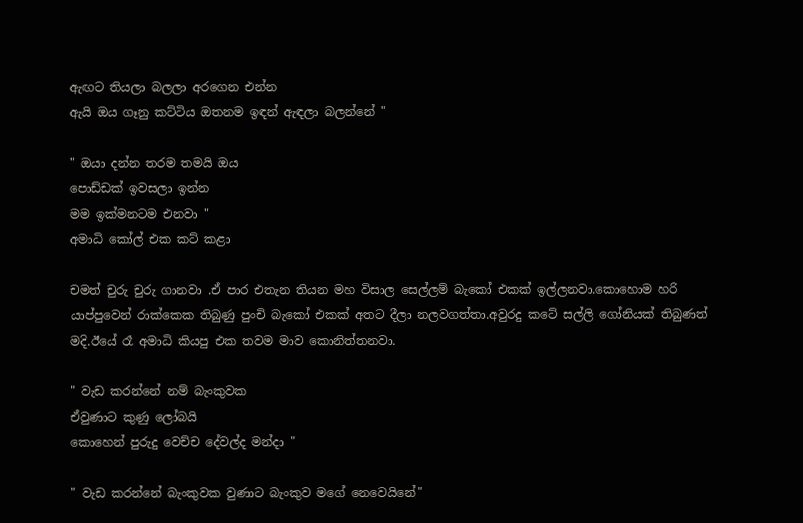ඇඟට තියලා බලලා අරගෙන එන්න
ඇයි ඔය ගෑනු කට්ටිය ඔතනම ඉඳන් ඇඳලා බලන්නේ "

" ඔයා දන්න තරම තමයි ඔය
පොඩ්ඩක් ඉවසලා ඉන්න
මම ඉක්මනටම එනවා "
අමාධි කෝල් එක කට් කළා

චමත් චුරු චුරු ගානවා .ඒ පාර එතැන තියන මහ විසාල සෙල්ලම් බැකෝ එකක් ඉල්ලනවා.කොහොම හරි යාප්පුවෙන් රාක්කෙක තිබුණු පුංචි බැකෝ එකක් අතට දීලා නලවගත්තා.අවුරදු කටේ සල්ලි ගෝනියක් තිබුණත් මදි.ඊයේ රෑ අමාධි කියපු එක තවම මාව කොනිත්තනවා.

" වැඩ කරන්නේ නම් බැංකුවක
ඒවුණාට කුණු ලෝබයි
කොහෙන් පුරුදු වෙච්ච දේවල්ද මන්දා "

" වැඩ කරන්නේ බැංකුවක වුණාට බැංකුව මගේ නෙවෙයිනේ"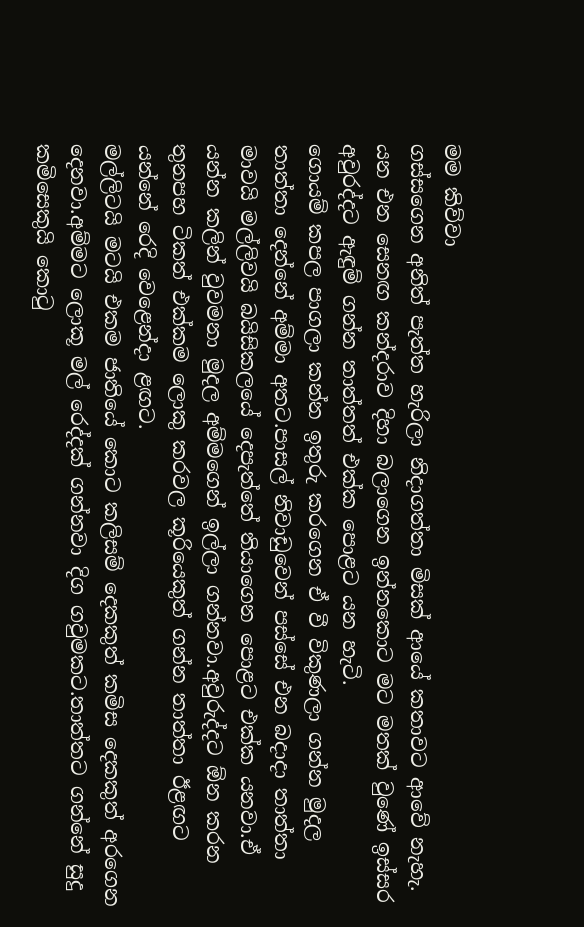මම කිව්වා
ගස්සගෙන අනිත් පැත්ත හැරිලා නිදාගත්තා මිසක් ආයේ කතාවට ආවේ නැහැ.
යන එන සෙනඟ කන්දරාව දිහා බලාගෙන ඉන්නකොට මට මතක් වුණේ ඉස්සර අවුරද්දට ඇඳුම් ගන්න තාත්තත් එක්ක පොළට යන හැටි.
ගොයම් කපල පාගලා කන්න ඉතුරු කරගෙන ඒ වී විකුණලා ගන්න මුදල තාත්තා දෙන්නේ අම්මා අතට.පාසල් නිවාඩුවෙන් පස්සේ එන බදාදා තාත්තා මාවයි මල්ලිවයි බයිසිකලයේ දෙපැත්තේ තියාගෙන පොළට එක්ක යනවා.ඒ යන්න කලින් වුවමනා මුදල අම්මගෙන් ඉල්ලා ගන්නවා.අවුරුද්දට ඕන කරන තුනපහ ටිකත් එක්කම ලොකු කරවල කූරියෙකුත් ගන්න තාත්තා ඊළඟට යන්නේ රෙදි වෙළෙන්දා ළඟට.
මල්ලිටයි මටයි එකම ජාතියේ කොට කලිසම් දෙකකුත් කමිස දෙකකුත් අරගෙන දෙනවා.අම්මට ලොකූ මල් රෙද්දක් ගන්නවා දිග ගවුමකට.තාත්තට ගන්නේ සුදු කමිසෙකුයි කොටු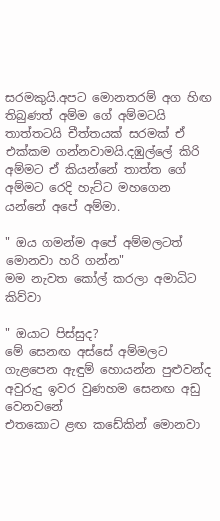සරමකුයි.අපට මොනතරම් අග හිඟ තිබුණත් අම්ම ගේ අම්මටයි තාත්තටයි චීත්තයක් සරමක් ඒ එක්කම ගන්නවාමයි.දඹුල්ලේ කිරි අම්මට ඒ කියන්නේ තාත්ත ගේ අම්මට රෙදි හැට්ට මහගෙන යන්නේ අපේ අම්මා.

" ඔය ගමන්ම අපේ අම්මලටත් මොනවා හරි ගන්න"
මම නැවත කෝල් කරලා අමාධිට කිව්වා

" ඔයාට පිස්සුද?
මේ සෙනඟ අස්සේ අම්මලට ගැළපෙන ඇඳුම් හොයන්න පුළුවන්ද
අවුරුදු ඉවර වුණහම සෙනඟ අඩු වෙනවනේ
එතකොට ළඟ කඩේකින් මොනවා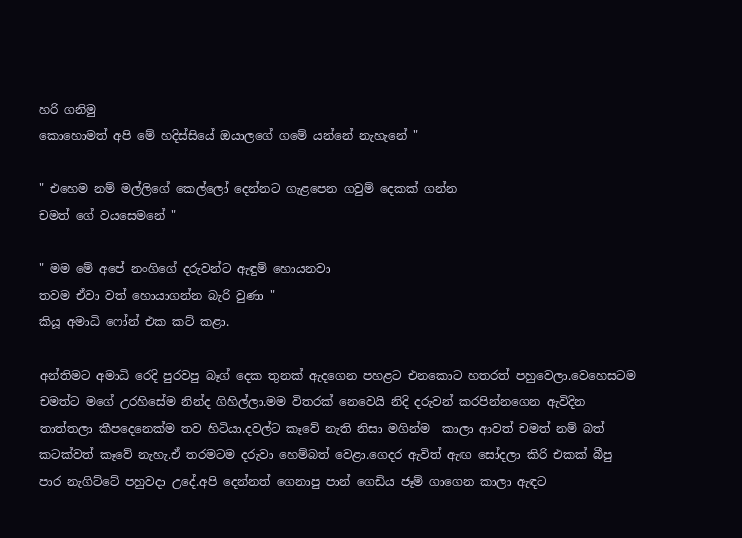හරි ගනිමු
කොහොමත් අපි මේ හදිස්සියේ ඔයාලගේ ගමේ යන්නේ නැහැනේ "

" එහෙම නම් මල්ලිගේ කෙල්ලෝ දෙන්නට ගැළපෙන ගවුම් දෙකක් ගන්න
චමත් ගේ වයසෙමනේ "

" මම මේ අපේ නංගිගේ දරුවන්ට ඇඳුම් හොයනවා
තවම ඒවා වත් හොයාගන්න බැරි වුණා "
කියූ අමාධි ෆෝන් එක කට් කළා.

අන්තිමට අමාධි රෙදි පුරවපු බෑග් දෙක තුනක් ඇදගෙන පහළට එනකොට හතරත් පහුවෙලා.වෙහෙසටම චමත්ට මගේ උරහිසේම නින්ද ගිහිල්ලා.මම විතරක් නෙවෙයි නිදි දරුවන් කරපින්නගෙන ඇවිදින තාත්තලා කීපදෙනෙක්ම තව හිටියා.දවල්ට කෑවේ නැති නිසා මගින්ම  කාලා ආවත් චමත් නම් බත් කටක්වත් කෑවේ නැහැ.ඒ තරමටම දරුවා හෙම්බත් වෙළා.ගෙදර ඇවිත් ඇඟ සෝදලා කිරි එකක් බීපු පාර නැගිට්ටේ පහුවදා උදේ.අපි දෙන්නත් ගෙනාපු පාන් ගෙඩිය ජෑම් ගාගෙන කාලා ඇඳට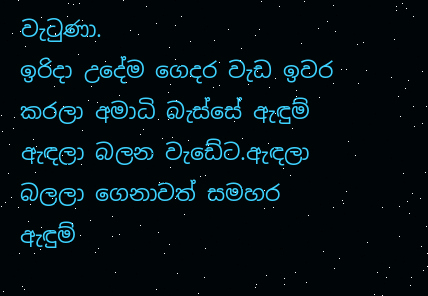වැටුණා.
ඉරිදා උදේම ගෙදර වැඩ ඉවර කරලා අමාධි බැස්සේ ඇඳුම් ඇඳලා බලන වැඩේට.ඇඳලා බලලා ගෙනාවත් සමහර ඇඳුම්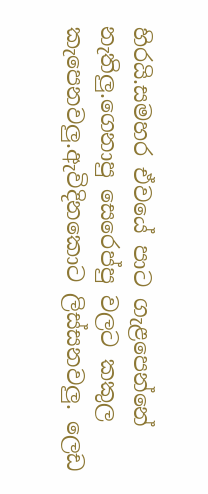හිරයි.සමහර ඒවයේ පාට ගැළපෙන්නේ නැතිලු.ගෙනාපු සෙරෙප්පු වලට කකුල කැපෙනවලු.ඇවිදිනකොට ලිස්සනවලු. ලෙඩ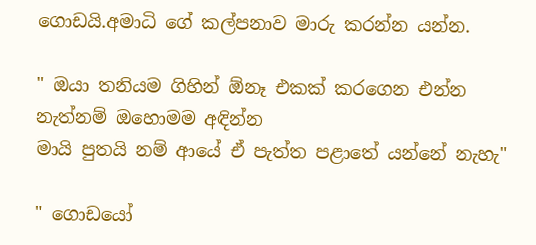ගොඩයි.අමාධි ගේ කල්පනාව මාරු කරන්න යන්න.

" ඔයා තනියම ගිහින් ඕනෑ එකක් කරගෙන එන්න
නැත්නම් ඔහොමම අඳින්න
මායි පුතයි නම් ආයේ ඒ පැත්ත පළාතේ යන්නේ නැහැ"

" ගොඩයෝ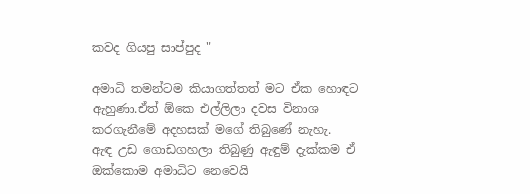කවද ගියපු සාප්පුද "

අමාධි තමන්ටම කියාගත්තත් මට ඒක හොඳට ඇහුණා.ඒත් ඕකෙ එල්ලිලා දවස විනාශ කරගැනීමේ අදහසක් මගේ තිබුණේ නැහැ.
ඇඳ උඩ ගොඩගහලා තිබුණු ඇඳුම් දැක්කම ඒ ඔක්කොම අමාධිට නෙවෙයි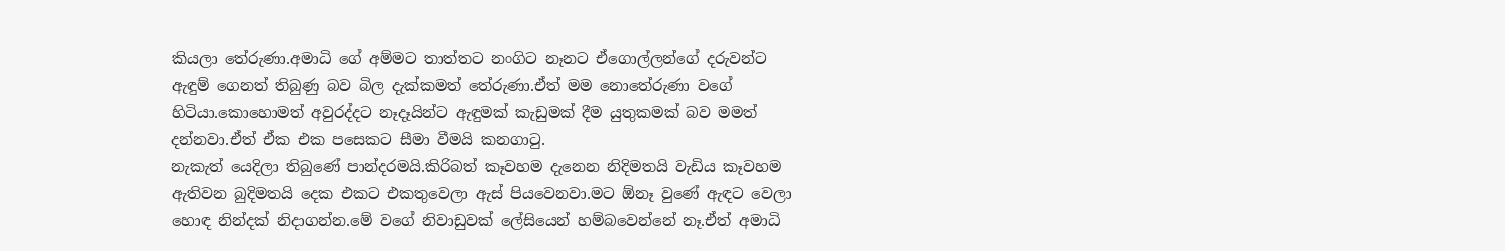කියලා තේරුණා.අමාධි ගේ අම්මට තාත්තට නංගිට නෑනට ඒගොල්ලන්ගේ දරුවන්ට ඇඳුම් ගෙනත් තිබුණු බව බිල දැක්කමත් තේරුණා.ඒත් මම නොතේරුණා වගේ හිටියා.කොහොමත් අවුරද්දට නෑදෑයින්ට ඇඳුමක් කැඩුමක් දීම යුතුකමක් බව මමත් දන්නවා.ඒත් ඒක එක පසෙකට සීමා වීමයි කනගාටු.
නැකැත් යෙදිලා තිබුණේ පාන්දරමයි.කිරිබත් කෑවහම දැනෙන නිදිමතයි වැඩිය කෑවහම ඇතිවන බුදිමතයි දෙක එකට එකතුවෙලා ඇස් පියවෙනවා.මට ඕනෑ වුණේ ඇඳට වෙලා හොඳ නින්දක් නිදාගන්න.මේ වගේ නිවාඩුවක් ලේසියෙන් හම්බවෙන්නේ නෑ.ඒත් අමාධි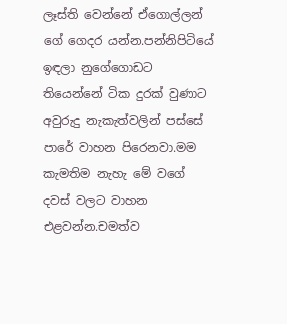ලෑස්ති වෙන්නේ ඒගොල්ලන් ගේ ගෙදර යන්න.පන්නිපිටියේ ඉඳලා නුගේගොඩට තියෙන්නේ ටික දුරක් වුණාට අවුරුදු නැකැත්වලින් පස්සේ පාරේ වාහන පිරෙනවා.මම කැමතිම නැහැ මේ වගේ දවස් වලට වාහන එළවන්න.චමත්ව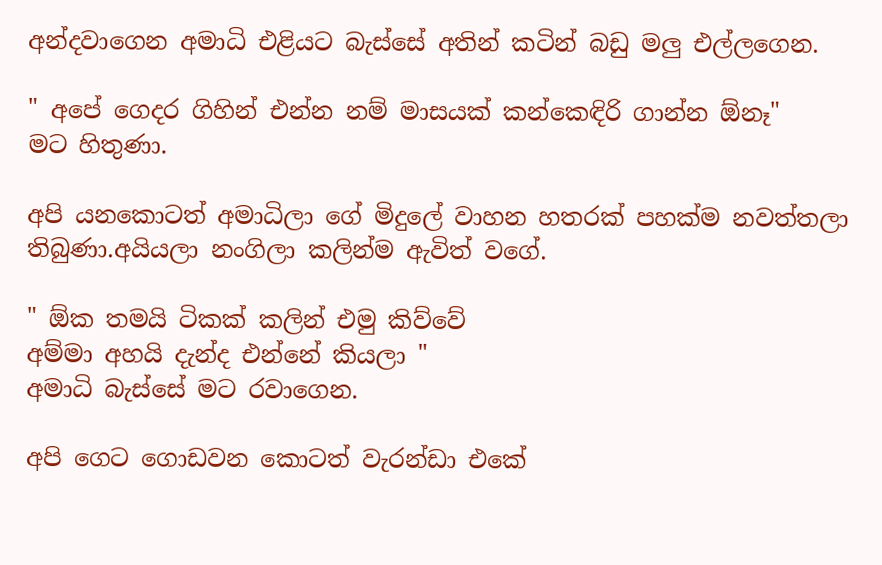අන්දවාගෙන අමාධි එළියට බැස්සේ අතින් කටින් බඩු මලු එල්ලගෙන.

" අපේ ගෙදර ගිහින් එන්න නම් මාසයක් කන්කෙඳිරි ගාන්න ඕනෑ"
මට හිතුණා.

අපි යනකොටත් අමාධිලා ගේ මිදුලේ වාහන හතරක් පහක්ම නවත්තලා තිබුණා.අයියලා නංගිලා කලින්ම ඇවිත් වගේ.

" ඕක තමයි ටිකක් කලින් එමු කිව්වේ
අම්මා අහයි දැන්ද එන්නේ කියලා "
අමාධි බැස්සේ මට රවාගෙන.

අපි ගෙට ගොඩවන කොටත් වැරන්ඩා එකේ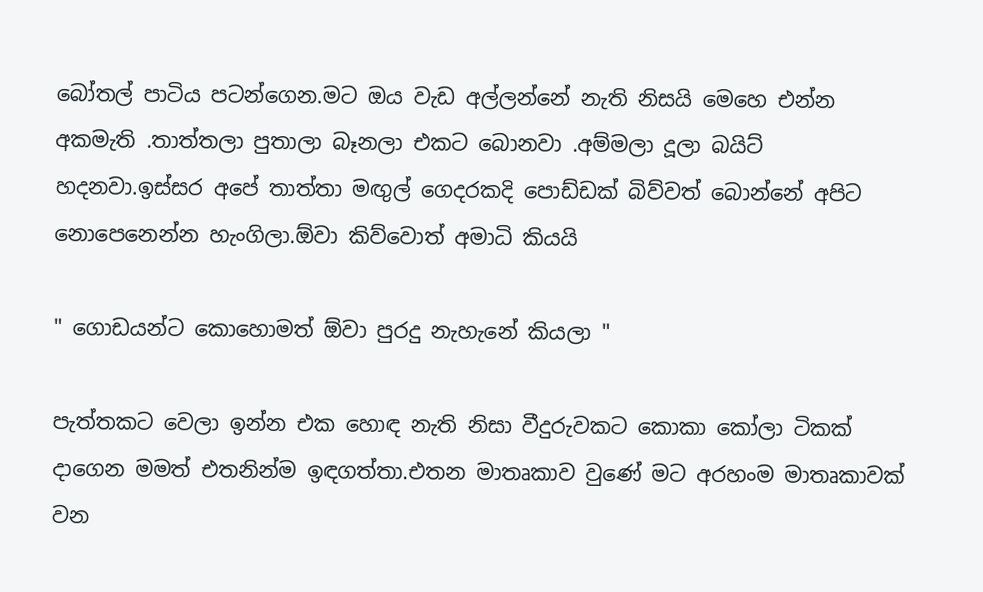බෝතල් පාටිය පටන්ගෙන.මට ඔය වැඩ අල්ලන්නේ නැති නිසයි මෙහෙ එන්න අකමැති .තාත්තලා පුතාලා බෑනලා එකට බොනවා .අම්මලා දූලා බයිට් හදනවා.ඉස්සර අපේ තාත්තා මඟුල් ගෙදරකදි පොඩ්ඩක් බිව්වත් බොන්නේ අපිට නොපෙනෙන්න හැංගිලා.ඕවා කිව්වොත් අමාධි කියයි

" ගොඩයන්ට කොහොමත් ඕවා පුරදු නැහැනේ කියලා "

පැත්තකට වෙලා ඉන්න එක හොඳ නැති නිසා වීදුරුවකට කොකා කෝලා ටිකක් දාගෙන මමත් එතනින්ම ඉඳගත්තා.එතන මාතෘකාව වුණේ මට අරහංම මාතෘකාවක් වන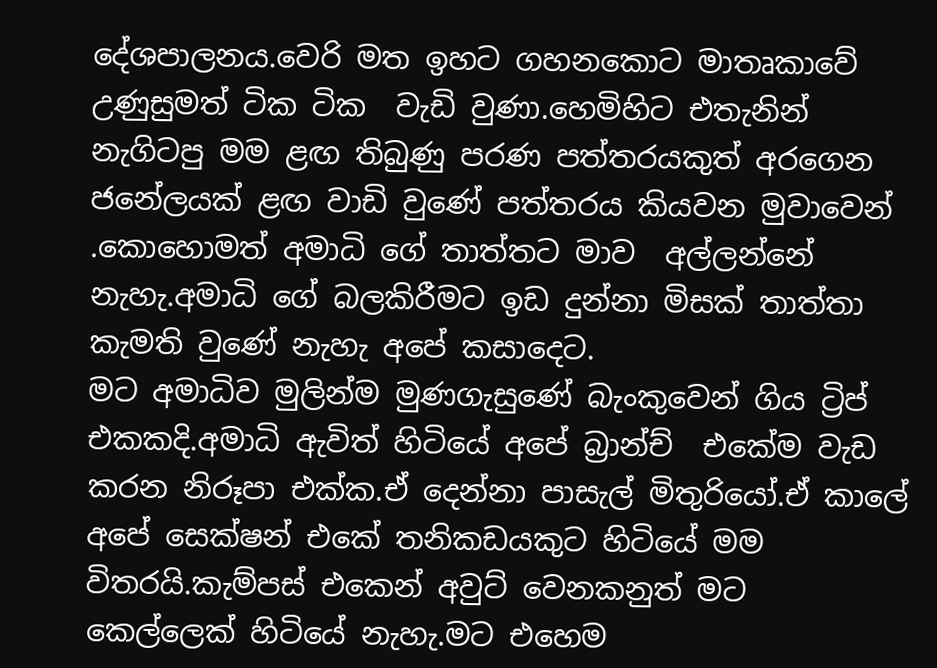දේශපාලනය.වෙරි මත ඉහට ගහනකොට මාතෘකාවේ උණුසුමත් ටික ටික  වැඩි වුණා.හෙමිහිට එතැනින් නැගිටපු මම ළඟ තිබුණු පරණ පත්තරයකුත් අරගෙන ජනේලයක් ළඟ වාඩි වුණේ පත්තරය කියවන මුවාවෙන් .කොහොමත් අමාධි ගේ තාත්තට මාව  අල්ලන්නේ නැහැ.අමාධි ගේ බලකිරීමට ඉඩ දුන්නා මිසක් තාත්තා කැමති වුණේ නැහැ අපේ කසාදෙට.
මට අමාධිව මුලින්ම මුණගැසුණේ බැංකුවෙන් ගිය ට්‍රිප් එකකදි.අමාධි ඇවිත් හිටියේ අපේ බ්‍රාන්ච්  එකේම වැඩ කරන නිරූපා එක්ක.ඒ දෙන්නා පාසැල් මිතුරියෝ.ඒ කාලේ අපේ සෙක්ෂන් එකේ තනිකඩයකුට හිටියේ මම විතරයි.කැම්පස් එකෙන් අවුට් වෙනකනුත් මට කෙල්ලෙක් හිටියේ නැහැ.මට එහෙම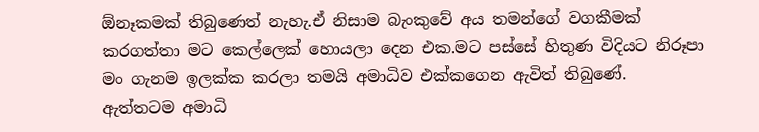ඕනෑකමක් තිබුණෙත් නැහැ.ඒ නිසාම බැංකුවේ අය තමන්ගේ වගකීමක් කරගත්තා මට කෙල්ලෙක් හොයලා දෙන එක.මට පස්සේ හිතුණ විදියට නිරූපා මං ගැනම ඉලක්ක කරලා තමයි අමාධිව එක්කගෙන ඇවිත් තිබුණේ.
ඇත්තටම අමාධි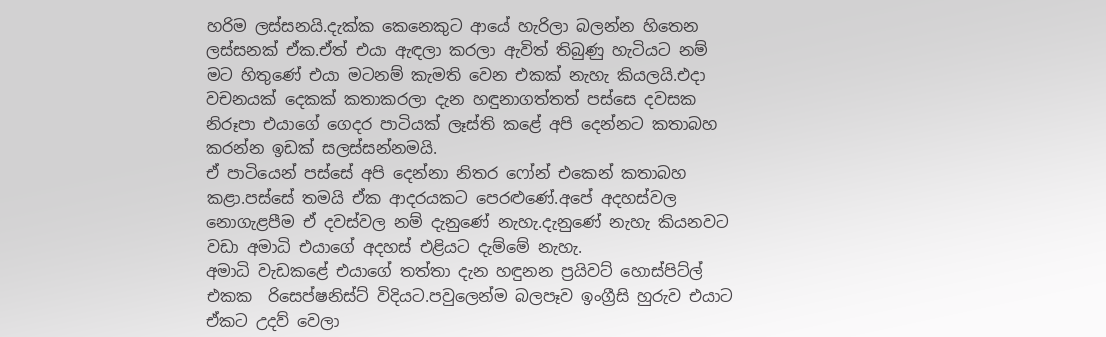හරිම ලස්සනයි.දැක්ක කෙනෙකුට ආයේ හැරිලා බලන්න හිතෙන ලස්සනක් ඒක.ඒත් එයා ඇඳලා කරලා ඇවිත් තිබුණු හැටියට නම් මට හිතුණේ එයා මටනම් කැමති වෙන එකක් නැහැ කියලයි.එදා වචනයක් දෙකක් කතාකරලා දැන හඳුනාගත්තත් පස්සෙ දවසක නිරූපා එයාගේ ගෙදර පාටියක් ලෑස්ති කළේ අපි දෙන්නට කතාබහ කරන්න ඉඩක් සලස්සන්නමයි.
ඒ පාටියෙන් පස්සේ අපි දෙන්නා නිතර ෆෝන් එකෙන් කතාබහ කළා.පස්සේ තමයි ඒක ආදරයකට පෙරළුණේ.අපේ අදහස්වල නොගැළපීම ඒ දවස්වල නම් දැනුණේ නැහැ.දැනුණේ නැහැ කියනවට වඩා අමාධි එයාගේ අදහස් එළියට දැම්මේ නැහැ.
අමාධි වැඩකළේ එයාගේ තත්තා දැන හඳුනන ප්‍රයිවට් හොස්පිට්ල් එකක  රිසෙප්ෂනිස්ට් විදියට.පවුලෙන්ම බලපෑව ඉංග්‍රීසි හුරුව එයාට ඒකට උදව් වෙලා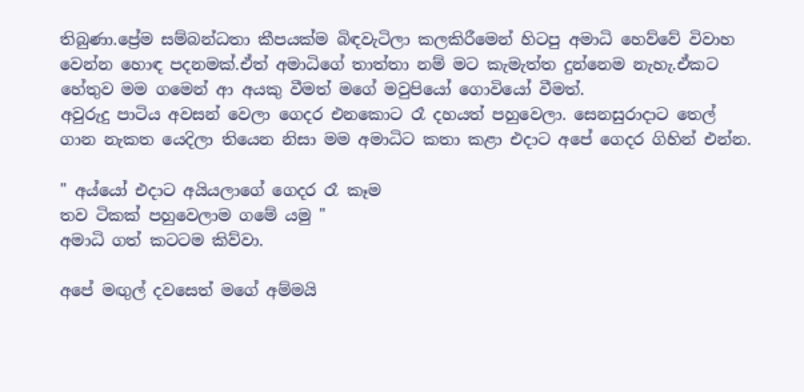තිබුණා.ප්‍රේම සම්බන්ධතා කීපයක්ම බිඳවැටිලා කලකිරීමෙන් හිටපු අමාධි හෙව්වේ විවාහ වෙන්න හොඳ පදනමක්.ඒත් අමාධිගේ තාත්තා නම් මට කැමැත්ත දුන්නෙම නැහැ.ඒකට හේතුව මම ගමෙන් ආ අයකු වීමත් මගේ මවුපියෝ ගොවියෝ වීමත්.
අවුරුදු පාටිය අවසන් වෙලා ගෙදර එනකොට රෑ දහයත් පහුවෙලා. සෙනසුරාදාට තෙල් ගාන නැකත යෙදිලා තියෙන නිසා මම අමාධිට කතා කළා එදාට අපේ ගෙදර ගිහින් එන්න.

" අය්යෝ එදාට අයියලාගේ ගෙදර රෑ කෑම
තව ටිකක් පහුවෙලාම ගමේ යමු "
අමාධි ගත් කටටම කිව්වා.

අපේ මඟුල් දවසෙත් මගේ අම්මයි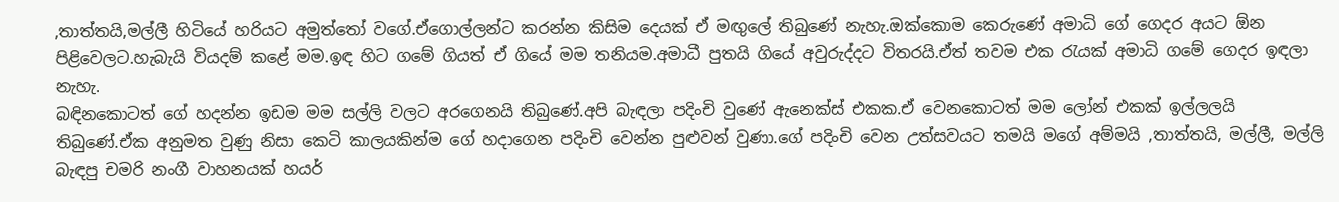,තාත්තයි,මල්ලී හිටියේ හරියට අමුත්තෝ වගේ.ඒගොල්ලන්ට කරන්න කිසිම දෙයක් ඒ මඟුලේ තිබුණේ නැහැ.ඔක්කොම කෙරුණේ අමාධි ගේ ගෙදර අයට ඕන පිළිවෙලට.හැබැයි වියදම් කළේ මම.ඉඳ හිට ගමේ ගියත් ඒ ගියේ මම තනියම.අමාධී පුතයි ගියේ අවුරුද්දට විතරයි.ඒත් තවම එක රැයක් අමාධි ගමේ ගෙදර ඉඳලා නැහැ.
බඳිනකොටත් ගේ හදන්න ඉඩම මම සල්ලි වලට අරගෙනයි තිබුණේ.අපි බැඳලා පදිංචි වුණේ ඇනෙක්ස් එකක.ඒ වෙනකොටත් මම ලෝන් එකක් ඉල්ලලයි තිබුණේ.ඒක අනුමත වුණු නිසා කෙටි කාලයකින්ම ගේ හදාගෙන පදිංචි වෙන්න පුළුවන් වුණා.ගේ පදිංචි වෙන උත්සවයට තමයි මගේ අම්මයි ,තාත්තයි, මල්ලී, මල්ලි බැඳපු චමරි නංගී වාහනයක් හයර්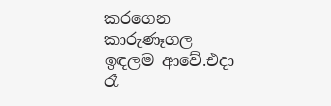කරගෙන කාරුණෑගල ඉඳලම ආවේ.එදා රෑ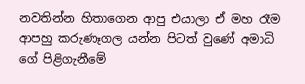නවතින්න හිතාගෙන ආපු එයාලා ඒ මහ රෑම ආපහු කරුණෑගල යන්න පිටත් වුණේ අමාධි ගේ පිළිගැනීමේ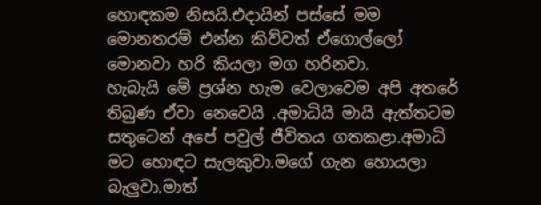හොඳකම නිසයි.එදායින් පස්සේ මම මොනතරම් එන්න කිව්වත් ඒගොල්ලෝ මොනවා හරි කියලා මග හරිනවා.
හැබැයි මේ ප්‍රශ්න හැම වෙලාවෙම අපි අතරේ තිබුණ ඒවා නෙවෙයි .අමාධියි මායි ඇත්තටම සතුටෙන් අපේ පවුල් ජීවිතය ගතකළා.අමාධි මට හොඳට සැලකුවා.මගේ ගැන හොයලා බැලුවා.මාත්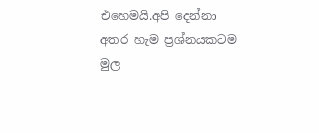එහෙමයි.අපි දෙන්නා අතර හැම ප්‍රශ්නයකටම මුල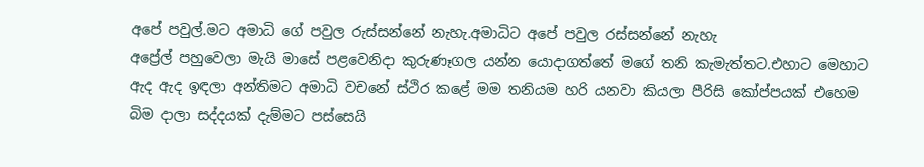අපේ පවුල්.මට අමාධි ගේ පවුල රුස්සන්නේ නැහැ.අමාධිට අපේ පවුල රස්සන්නේ නැහැ
අප්‍රේල් පහුවෙලා මැයි මාසේ පළවෙනිදා කුරුණෑගල යන්න යොදාගත්තේ මගේ තනි කැමැත්තට.එහාට මෙහාට ඇද ඇද ඉඳලා අන්තිමට අමාධි වචනේ ස්ථිර කළේ මම තනියම හරි යනවා කියලා පීරිසි කෝප්පයක් එහෙම බිම දාලා සද්දයක් දැම්මට පස්සෙයි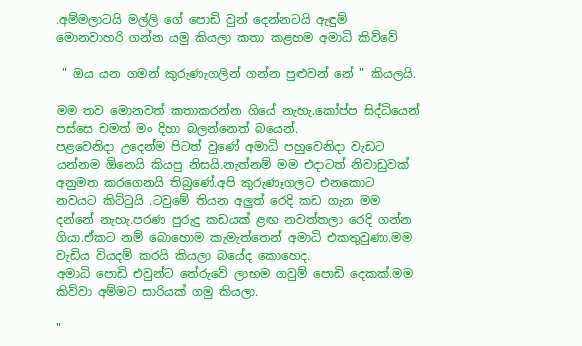.අම්මලාටයි මල්ලි ගේ පොඩි වුන් දෙන්නටයි ඇඳුම් මොනවාහරි ගන්න යමු කියලා කතා කළහම අමාධි කිව්වේ

 " ඔය යන ගමන් කුරුණැගලින් ගන්න පුළුවන් නේ " කියලයි.

මම තව මොනවත් කතාකරන්න ගියේ නැහැ.කෝප්ප සිද්ධියෙන් පස්සෙ චමත් මං දිහා බලන්නෙත් බයෙන්.
පළවෙනිදා උදෙන්ම පිටත් වුණේ අමාධි පහුවෙනිදා වැඩට යන්නම ඕනෙයි කියපු නිසයි.නැත්නම් මම එදාටත් නිවාඩුවක් අනුමත කරගෙනයි තිබුණේ.අපි කුරුණෑගලට එනකොට නවයට කිට්ටුයි .ටවුමේ තියන අලුත් රෙදි කඩ ගැන මම දන්නේ නැහැ.පරණ පුරුදු කඩයක් ළඟ නවත්තලා රෙදි ගන්න ගියා.ඒකට නම් බොහොම කැමැත්තෙන් අමාධි එකතුවුණා.මම වැඩිය වියදම් කරයි කියලා බයේද කොහෙද.
අමාධි පොඩි එවුන්ට තේරුවේ ලාභම ගවුම් පොඩි දෙකක්.මම කිව්වා අම්මට සාරියක් ගමු කියලා.

"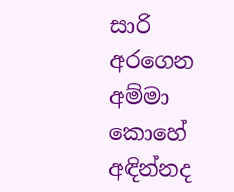සාරි අරගෙන අම්මා කොහේ අඳින්නද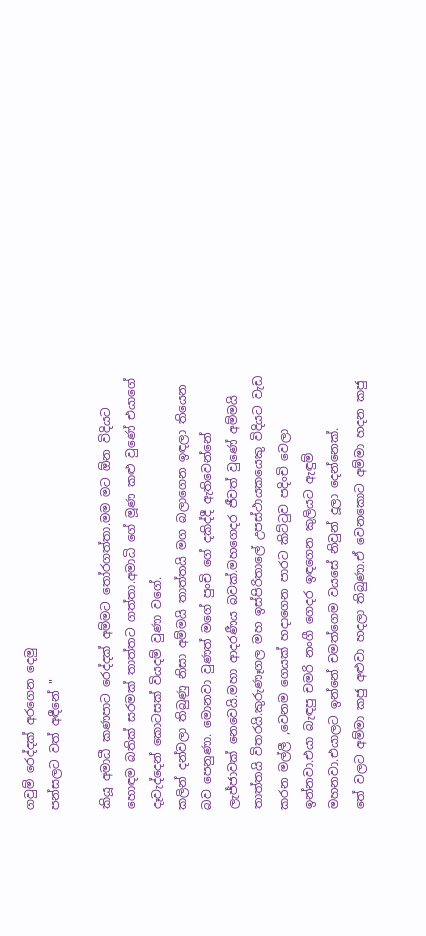ගවුම් රෙද්දක් අරගෙන දෙමු
පන්සලට වත් අඳීනේ "

කියූ අමාධී කණපාට රෙද්දක් අම්මට තෝරගත්තා.මම මට ඕන විදියට හොඳම බතික් සරමක් තාත්තට ගත්තා.අමාධි ගේ මූණ කළු වුණේ එයාගේ දෑවැද්දෙන් කොටසක් වියදම් වුණා වගේ.
කලින් දන්වලා තිබුණු නිසා අම්මයි තාත්තයි මග බලාගෙන ඉඳලා තියෙන බව පෙනුණා. මොනවා වුණත් මගේ පුංචි ගේ දකිද්දී ඇතිවෙන්නේ ලැජ්ජාවක් නෙවෙයි.මහා ආදරණීය බවක්.මහගෙදර ජීවත් වුණේ අම්මයි තාත්තයි විතරයි.කුරුණෑගල මහ ඉස්පිරිතාලේ උපස්ථායකයෙකු විදියට වැඩ කරන මල්ලී ,වෙනම ගෙයක් හදාගෙන පාරට කිට්ටුව පදිංචි වෙලා ඉන්නවා.එයා බැඳපු චමරි නංගී ගෙදර ඉඳගෙන කුලියට ඇඳුම් මහනවා.එයාලට ඉන්නේ චමත්ගෙම වයසේ නිවුන් දූලා දෙන්නෙක්.
තේ වලට අම්මා කජු අළුවා හදලා තිබුණා.ඒ වෙනකොට අම්මා හදන කජු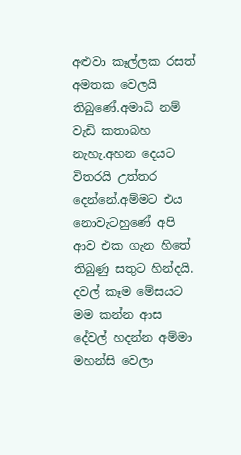අළුවා කෑල්ලක රසත් අමතක වෙලයි තිබුණේ.අමාධි නම් වැඩි කතාබහ නැහැ.අහන දෙයට විතරයි උත්තර දෙන්නේ.අම්මට එය නොවැටහුණේ අපි ආව එක ගැන හිතේ තිබුණු සතුට හින්දයි.
දවල් කෑම මේසයට මම කන්න ආස දේවල් හදන්න අම්මා මහන්සි වෙලා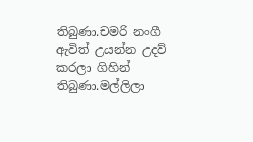තිබුණා.චමරි නංගී ඇවිත් උයන්න උදව් කරලා ගිහින් තිබුණා.මල්ලිලා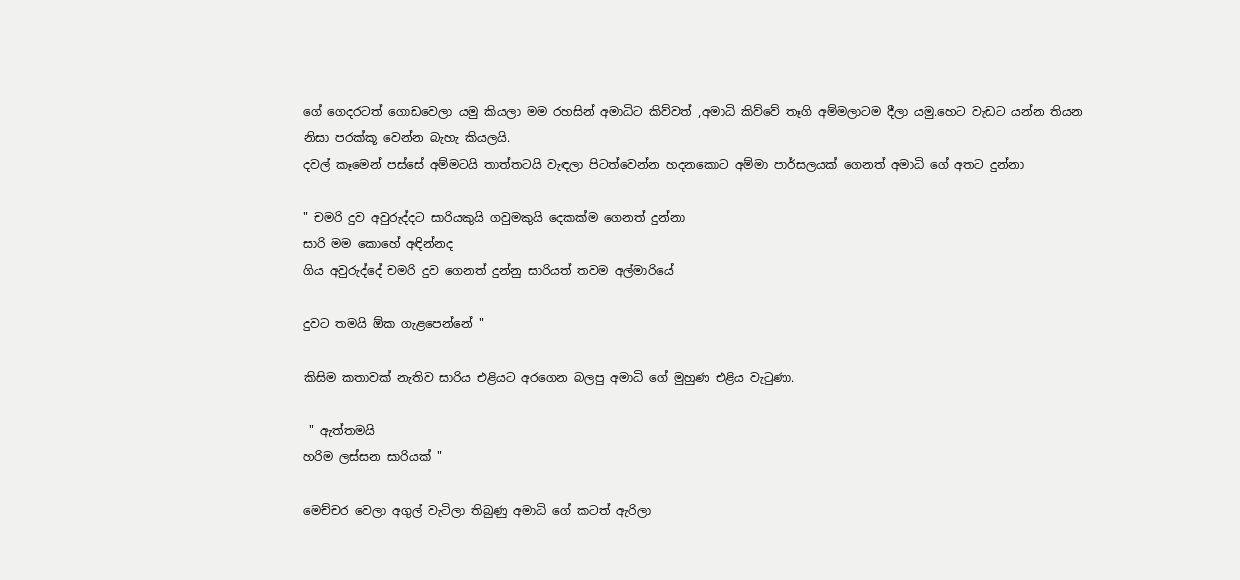ගේ ගෙදරටත් ගොඩවෙලා යමු කියලා මම රහසින් අමාධිට කිව්වත් ,අමාධි කිව්වේ තෑගි අම්මලාටම දීලා යමු.හෙට වැඩට යන්න තියන නිසා පරක්කූ වෙන්න බැහැ කියලයි.
දවල් කෑමෙන් පස්සේ අම්මටයි තාත්තටයි වැඳලා පිටත්වෙන්න හදනකොට අම්මා පාර්සලයක් ගෙනත් අමාධි ගේ අතට දුන්නා

" චමරි දුව අවුරුද්දට සාරියකුයි ගවුමකුයි දෙකක්ම ගෙනත් දුන්නා
සාරි මම කොහේ අඳින්නද
ගිය අවුරුද්දේ චමරි දුව ගෙනත් දුන්නු සාරියත් තවම අල්මාරියේ

දුවට තමයි ඕක ගැළපෙන්නේ "

කිසිම කතාවක් නැතිව සාරිය එළියට අරගෙන බලපු අමාධි ගේ මුහුණ එළිය වැටුණා.

 " ඇත්තමයි
හරිම ලස්සන සාරියක් "

මෙච්චර වෙලා අගුල් වැටිලා තිබුණු අමාධි ගේ කටත් ඇරිලා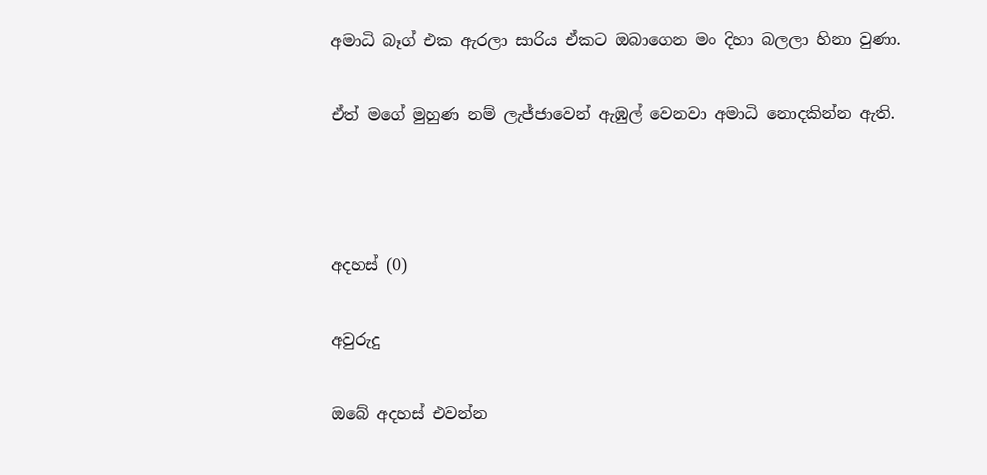අමාධි බෑග් එක ඇරලා සාරිය ඒකට ඔබාගෙන මං දිහා බලලා හිනා වුණා.

ඒත් මගේ මුහුණ නම් ලැජ්ජාවෙන් ඇඹුල් වෙනවා අමාධි නොදකින්න ඇති.



අදහස් (0)

අවුරුදු

ඔබේ අදහස් එවන්න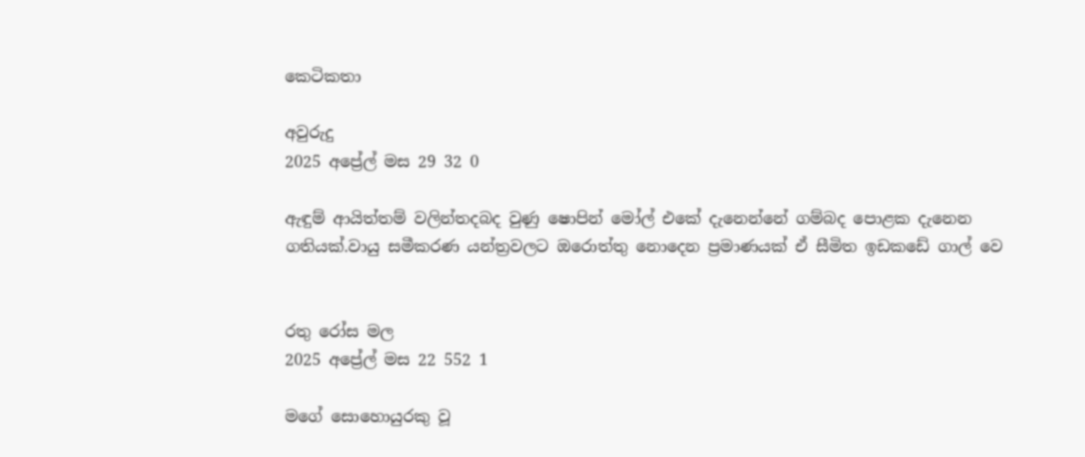කෙටිකතා

අවුරුදු
2025 අප්‍රේල් මස 29 32 0

ඇඳුම් ආයිත්තම් වලින්තදබද වුණු ෂොපින් මෝල් එකේ දැනෙන්නේ ගම්බද පොළක දැනෙන ගතියක්.වායු සමීකරණ යන්ත්‍රවලට ඔරොත්තු නොදෙන ප්‍රමාණයක් ඒ සීමිත ඉඩකඩේ ගාල් වෙ


රතු රෝස මල
2025 අප්‍රේල් මස 22 552 1

මගේ සොහොයුරකු වූ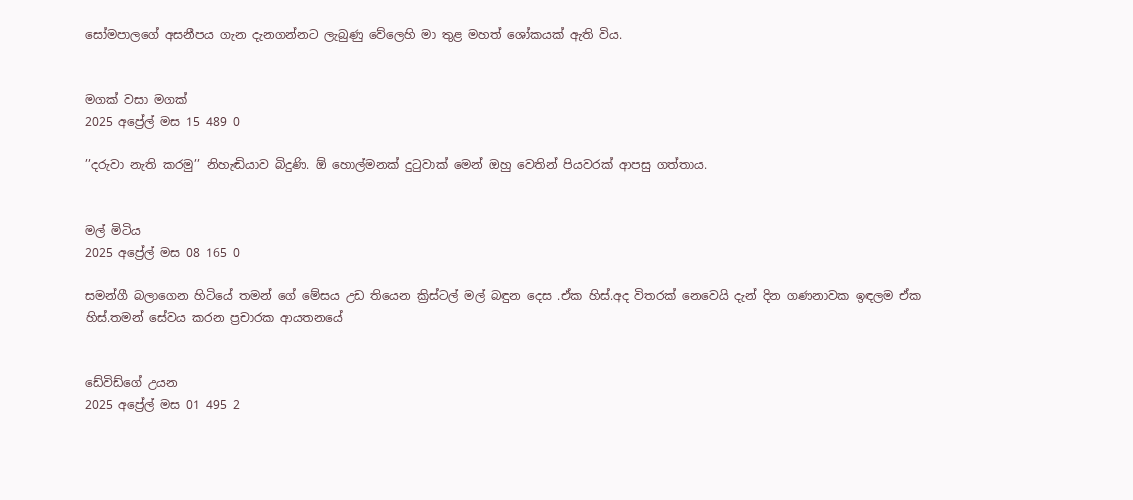සෝමපාලගේ අසනීපය ගැන දැනගන්නට ලැබුණු වේලෙහි මා තුළ මහත් ශෝකයක් ඇති විය.


මගක් වසා මගක්
2025 අප්‍රේල් මස 15 489 0

’’දරුවා නැති කරමු’’ නිහැඬියාව බිදුණි. ඕ හොල්මනක් දුටුවාක් මෙන් ඔහු වෙතින් පියවරක් ආපසු ගත්තාය.


මල් මිටිය
2025 අප්‍රේල් මස 08 165 0

සමන්ගී බලාගෙන හිටියේ තමන් ගේ මේසය උඩ තියෙන ක්‍රිස්ටල් මල් බඳුන දෙස .ඒක හිස්.අද විතරක් නෙවෙයි දැන් දින ගණනාවක ඉඳලම ඒක හිස්.තමන් සේවය කරන ප්‍රචාරක ආයතනයේ


ඩේවිඩ්ගේ උයන
2025 අප්‍රේල් මස 01 495 2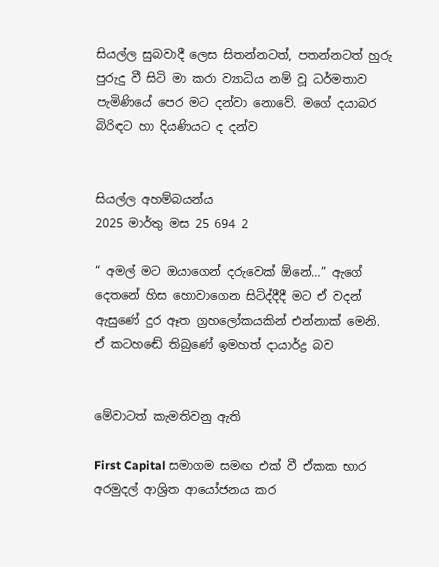සියල්ල සුබවාදී ලෙස සිතන්නටත්, පතන්නටත් හුරු පුරුදු වී සිටි මා කරා ව්‍යාධිය නම් වූ ධර්මතාව පැමිණියේ පෙර මට දන්වා නොවේ. මගේ දයාබර බිරිඳට හා දියණියට ද දන්ව


සියල්ල අහම්බයන්ය
2025 මාර්තු මස 25 694 2

“ අමල් මට ඔයාගෙන් දරුවෙක් ඕනේ…” ඇගේ දෙතනේ හිස හොවාගෙන සිටිද්දීදී මට ඒ වදන් ඇසුණේ දුර ඈත ග්‍රහලෝකයකින් එන්නාක් මෙනි. ඒ කටහඬේ තිබුණේ ඉමහත් දායාර්ද්‍ර බව


මේවාටත් කැමතිවනු ඇති

First Capital සමාගම සමඟ එක් වී ඒකක භාර අරමුදල් ආශ්‍රිත ආයෝජනය කර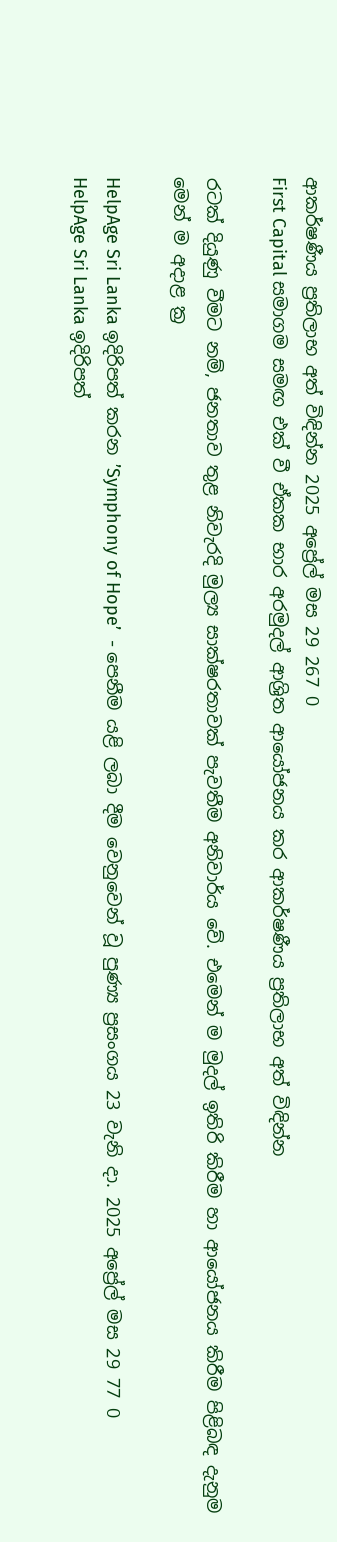ආකර්ෂණීය ප්‍රතිලාභ අත් විඳින්න 2025 අප්‍රේල් මස 29 267 0
First Capital සමාගම සමඟ එක් වී ඒකක භාර අරමුදල් ආශ්‍රිත ආයෝජනය කර ආකර්ෂණීය ප්‍රතිලාභ අත් විඳින්න

රටක් දියුණු වීමට නම්, ජනතාව තුළ නිවැරදි මුල්‍ය සාක්ෂරතාවක් පැවතීම අනිවාර්ය වේ. එමෙන් ම මුදල් ඉතිරි කිරීම හා ආයෝජනය කිරීම පිළිබඳ දැනුම මෙන් ම අදාළ ක්‍ර

HelpAge Sri Lanka ඉදිරිපත් කරන ’Symphony of Hope’  - පෙනීම යළි ලබා දීම වෙනුවෙන් වූ පුණ්‍ය ප්‍රසංගය 23 වැනි දා. 2025 අප්‍රේල් මස 29 77 0
HelpAge Sri Lanka ඉදිරිපත්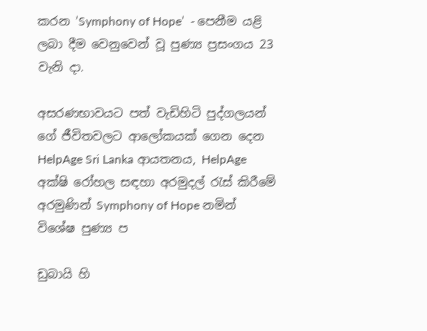කරන ’Symphony of Hope’  - පෙනීම යළි ලබා දීම වෙනුවෙන් වූ පුණ්‍ය ප්‍රසංගය 23 වැනි දා.

අසරණභාවයට පත් වැඩිහිටි පුද්ගලයන් ගේ ජීවිතවලට ආලෝකයක් ගෙන දෙන HelpAge Sri Lanka ආයතනය, HelpAge අක්ෂි රෝහල සඳහා අරමුදල් රැස් කිරීමේ අරමුණින් Symphony of Hope නමින් විශේෂ පුණ්‍ය ප

ඩුබායි හි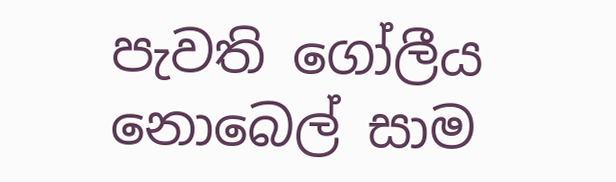පැවති ගෝලීය නොබෙල් සාම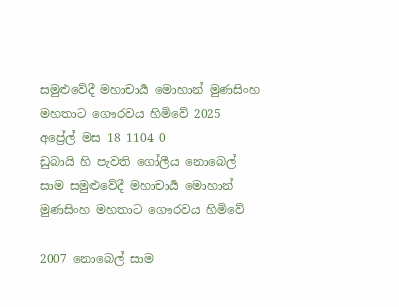සමුළුවේදී මහාචාර්‍ය මොහාන් මුණසිංහ මහතාට ගෞරවය හිමිවේ 2025 අප්‍රේල් මස 18 1104 0
ඩුබායි හි පැවති ගෝලීය නොබෙල් සාම සමුළුවේදී මහාචාර්‍ය මොහාන් මුණසිංහ මහතාට ගෞරවය හිමිවේ

2007 නොබෙල් සාම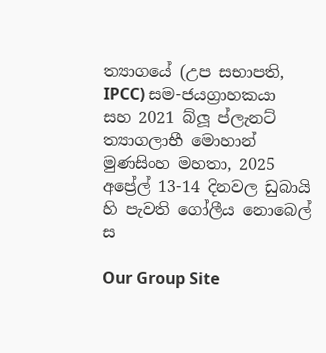ත්‍යාගයේ (උප සභාපති, IPCC) සම-ජයග්‍රාහකයා සහ 2021 බ්ලූ ප්ලැනට් ත්‍යාගලාභී මොහාන් මුණසිංහ මහතා, 2025 අප්‍රේල් 13-14 දිනවල ඩුබායි හි පැවති ගෝලීය නොබෙල් ස

Our Group Site